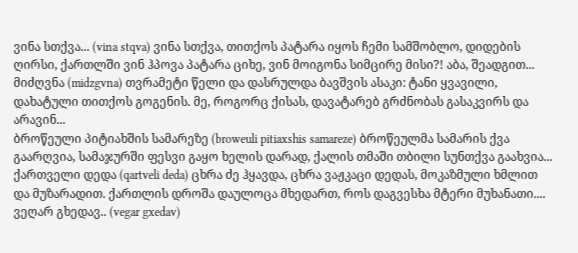ვინა სთქვა... (vina stqva) ვინა სთქვა, თითქოს პატარა იყოს ჩემი სამშობლო, დიდების ღირსი, ქართლში ვინ ჰპოვა პატარა ციხე, ვინ მოიგონა სიმცირე მისი?! აბა, შეადგით...
მიძღვნა (midzgvna) თვრამეტი წელი და დასრულდა ბავშვის ასაკი: ტანი ყვავილი, დახატული თითქოს გოგენის. მე, როგორც ქისას, დავატარებ გრძნობას გასაკვირს და არავინ...
ბროწეული პიტიახშის სამარეზე (broweuli pitiaxshis samareze) ბროწეულმა სამარის ქვა გაარღვია, სამაჯურში ფესვი გაყო ხელის დარად, ქალის თმაში თბილი სუნთქვა გაახვია...
ქართველი დედა (qartveli deda) ცხრა ძე ჰყავდა, ცხრა ვაჟკაცი დედას, მოკაზმული ხმლით და მუზარადით. ქართლის დროშა დაულოცა მხედართ, როს დაგვესხა მტერი მუხანათი....
ვეღარ გხედავ.. (vegar gxedav)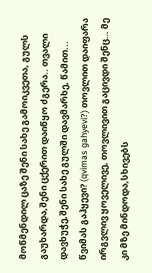მოწმენდილ ცაზე შენი სახე გამოიკვეთა, გულს გაუხარდა,შენი ცქერით დაიწყო ძგერა.. თვალი დავხუჭე,შენი სახე გულში დავმარხე, წამით...
წვიმას გაჰყევი? (qvimas gahyevi?) თოვლით დაიფარა ირგვლივ ყოველივე, თოვლივით გაცივდი შენც… მე კი მზე მინდოდა,სხივებს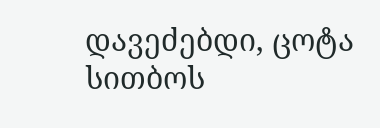დავეძებდი, ცოტა სითბოს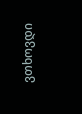ვთხოვდი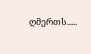ღმერთს.....